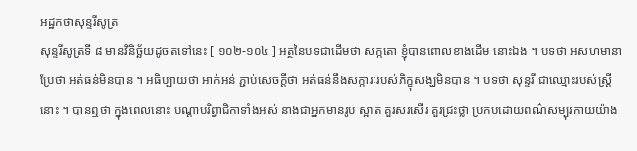អដ្ឋកថាសុន្ទរីសូត្រ
សុន្ទរីសូត្រទី ៨ មានវិនិច្ឆ័យដូចតទៅនេះ [ ១០២-១០៤ ] អត្ថនៃបទជាដើមថា សក្កតោ ខ្ញុំបានពោលខាងដើម នោះឯង ។ បទថា អសហមានា ប្រែថា អត់ធន់មិនបាន ។ អធិប្បាយថា អាក់អន់ ភ្ជាប់សេចក្តីថា អត់ធន់នឹងសក្ការៈរបស់ភិក្ខុសង្ឃមិនបាន ។ បទថា សុន្ទរី ជាឈ្មោះរបស់ស្ត្រីនោះ ។ បានឮថា ក្នុងពេលនោះ បណ្តាបរិព្វាជិកាទាំងអស់ នាងជាអ្នកមានរូប ស្អាត គួរសរសើរ គួរជ្រះថ្លា ប្រកបដោយពណ៌សម្បុរកាយយ៉ាង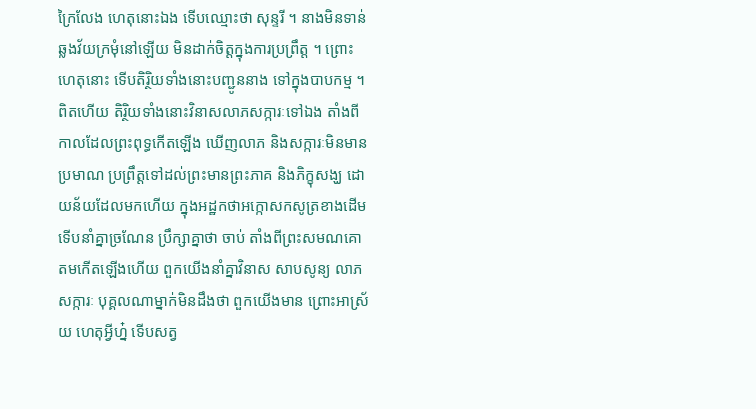ក្រៃលែង ហេតុនោះឯង ទើបឈ្មោះថា សុន្ទរី ។ នាងមិនទាន់ឆ្លងវ័យក្រមុំនៅឡើយ មិនដាក់ចិត្តក្នុងការប្រព្រឹត្ត ។ ព្រោះហេតុនោះ ទើបតិរ្ថិយទាំងនោះបញ្ជូននាង ទៅក្នុងបាបកម្ម ។ ពិតហើយ តិរ្ថិយទាំងនោះវិនាសលាភសក្ការៈទៅឯង តាំងពីកាលដែលព្រះពុទ្ធកើតឡើង ឃើញលាភ និងសក្ការៈមិនមានប្រមាណ ប្រព្រឹត្តទៅដល់ព្រះមានព្រះភាគ និងភិក្ខុសង្ឃ ដោយន័យដែលមកហើយ ក្នុងអដ្ឋកថាអក្កោសកសូត្រខាងដើម ទើបនាំគ្នាច្រណែន ប្រឹក្សាគ្នាថា ចាប់ តាំងពីព្រះសមណគោតមកើតឡើងហើយ ពួកយើងនាំគ្នាវិនាស សាបសូន្យ លាភ សក្ការៈ បុគ្គលណាម្នាក់មិនដឹងថា ពួកយើងមាន ព្រោះអាស្រ័យ ហេតុអ្វីហ្ន៎ ទើបសត្វ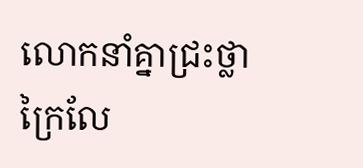លោកនាំគ្នាជ្រះថ្លាក្រៃលែ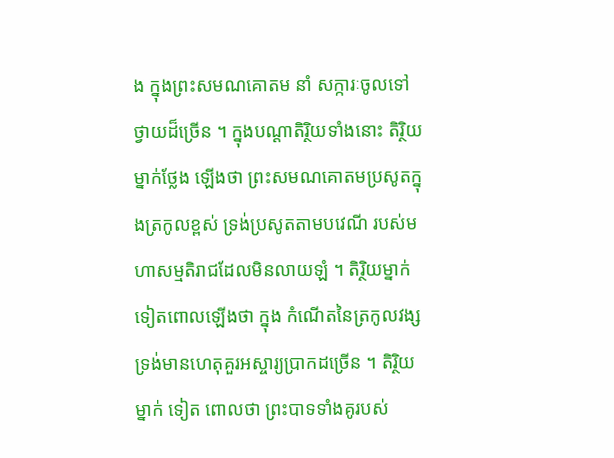ង ក្នុងព្រះសមណគោតម នាំ សក្ការៈចូលទៅថ្វាយដ៏ច្រើន ។ ក្នុងបណ្តាតិរ្ថិយទាំងនោះ តិរ្ថិយម្នាក់ថ្លែង ឡើងថា ព្រះសមណគោតមប្រសូតក្នុងត្រកូលខ្ពស់ ទ្រង់ប្រសូតតាមបវេណី របស់មហាសម្មតិរាជដែលមិនលាយឡំ ។ តិរ្ថិយម្នាក់ទៀតពោលឡើងថា ក្នុង កំណើតនៃត្រកូលវង្ស ទ្រង់មានហេតុគួរអស្ចារ្យប្រាកដច្រើន ។ តិរ្ថិយម្នាក់ ទៀត ពោលថា ព្រះបាទទាំងគូរបស់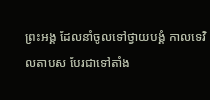ព្រះអង្គ ដែលនាំចូលទៅថ្វាយបង្គំ កាលទេវិលតាបស បែរជាទៅតាំង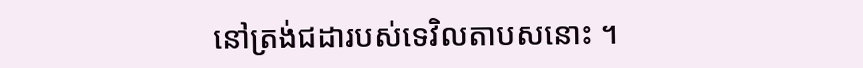នៅត្រង់ជដារបស់ទេវិលតាបសនោះ ។